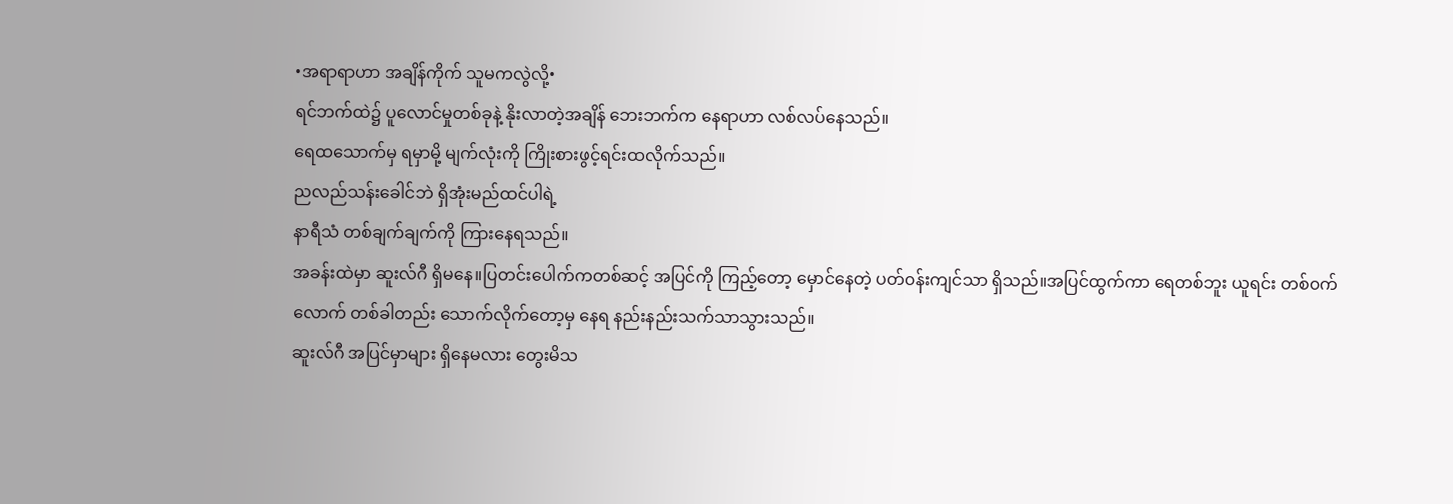•အရာရာဟာ အချိန်ကိုက် သူမကလွဲလို့•
ရင်ဘက်ထဲ၌ ပူလောင်မှုတစ်ခုနဲ့ နိုးလာတဲ့အချိန် ဘေးဘက်က နေရာဟာ လစ်လပ်နေသည်။
ရေထသောက်မှ ရမှာမို့ မျက်လုံးကို ကြိုးစားဖွင့်ရင်းထလိုက်သည်။
ညလည်သန်းခေါင်ဘဲ ရှိအုံးမည်ထင်ပါရဲ့
နာရီသံ တစ်ချက်ချက်ကို ကြားနေရသည်။
အခန်းထဲမှာ ဆူးလ်ဂီ ရှိမနေ။ပြတင်းပေါက်ကတစ်ဆင့် အပြင်ကို ကြည့်တော့ မှောင်နေတဲ့ ပတ်၀န်းကျင်သာ ရှိသည်။အပြင်ထွက်ကာ ရေတစ်ဘူး ယူရင်း တစ်၀က်လောက် တစ်ခါတည်း သောက်လိုက်တော့မှ နေရ နည်းနည်းသက်သာသွားသည်။
ဆူးလ်ဂီ အပြင်မှာများ ရှိနေမလား တွေးမိသ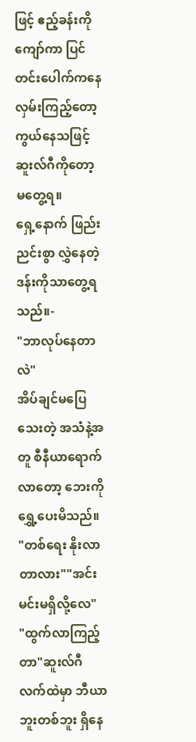ဖြင့် ဧည့်ခန်းကို ကျော်ကာ ပြင်တင်းပေါက်ကနေ လှမ်းကြည့်တော့ ကွယ်နေသဖြင့် ဆူးလ်ဂီကိုတော့ မတွေ့ရ။
ရှေ့နောက် ဖြည်းညင်းစွာ လွှဲနေတဲ့ ဒန်းကိုသာတွေ့ရသည်။-
"ဘာလုပ်နေတာလဲ"
အိပ်ချင်မပြေသေးတဲ့ အသံနဲ့အတူ စီနီယာရောက်လာတော့ ဘေးကို ရွှေ့ပေးမိသည်။
"တစ်ရေး နိုးလာတာလား""အင်း မင်းမရှိလို့လေ"
"ထွက်လာကြည့်တာ"ဆူးလ်ဂီ လက်ထဲမှာ ဘီယာဘူးတစ်ဘူး ရှိနေ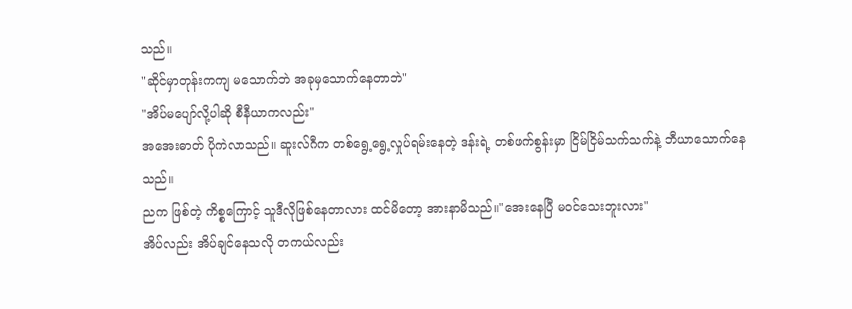သည်။
"ဆိုင်မှာတုန်းကကျ မသောက်ဘဲ အခုမှသောက်နေတာဘဲ"
"အိပ်မပျော်လို့ပါဆို စီနီယာကလည်း"
အအေးဓာတ် ပိုကဲလာသည်။ ဆူးလ်ဂီက တစ်ရွေ့ရွေ့လှုပ်ရမ်းနေတဲ့ ဒန်းရဲ့ တစ်ဖက်စွန်းမှာ ငြိမ်ငြိမ်သက်သက်နဲ့ ဘီယာသောက်နေသည်။
ညက ဖြစ်တဲ့ ကိစ္စကြောင့် သူဒီလိုဖြစ်နေတာလား ထင်မိတော့ အားနာမိသည်။"အေးနေပြီ မ၀င်သေးဘူးလား"
အိပ်လည်း အိပ်ချင်နေသလို တကယ်လည်း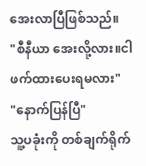အေးလာပြီဖြစ်သည်။
"စီနီယာ အေးလို့လား။ငါဖက်ထားပေးရမလား"
"နောက်ပြန်ပြီ"
သူ့ပခုံးကို တစ်ချက်ရိုက်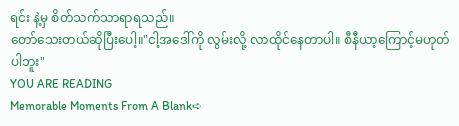ရင်း နဲ့မှ စိတ်သက်သာရာရသည်။
တော်သေးတယ်ဆိုပြီးပေါ့။"ငါ့အဒေါ်ကို လွမ်းလို့ လာထိုင်နေတာပါ။ စီနီယာ့ကြောင့်မဟုတ်ပါဘူး"
YOU ARE READING
Memorable Moments From A Blank➪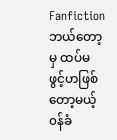Fanfictionဘယ်တော့မှ ထပ်မဖွင့်ဟဖြစ်တော့မယ့် ၀န်ခံ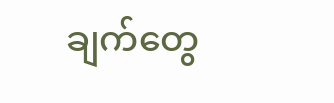ချက်တွေ